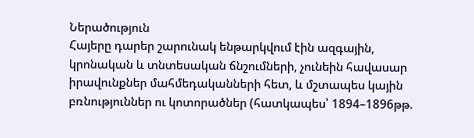Ներածություն
Հայերը դարեր շարունակ ենթարկվում էին ազգային, կրոնական և տնտեսական ճնշումների, չունեին հավասար իրավունքներ մահմեդականների հետ, և մշտապես կային բռնություններ ու կոտորածներ (հատկապես՝ 1894–1896թթ.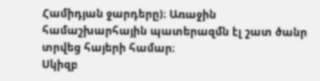Համիդյան ջարդերը)։ Առաջին համաշխարհային պատերազմն էլ շատ ծանր տրվեց հայերի համար։
Սկիզբ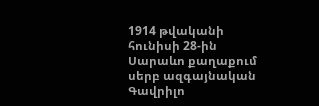1914 թվականի հունիսի 28-ին Սարաևո քաղաքում սերբ ազգայնական Գավրիլո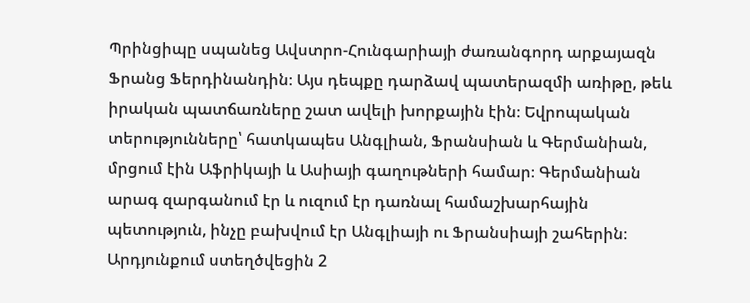Պրինցիպը սպանեց Ավստրո-Հունգարիայի ժառանգորդ արքայազն Ֆրանց Ֆերդինանդին։ Այս դեպքը դարձավ պատերազմի առիթը, թեև իրական պատճառները շատ ավելի խորքային էին։ Եվրոպական տերությունները՝ հատկապես Անգլիան, Ֆրանսիան և Գերմանիան, մրցում էին Աֆրիկայի և Ասիայի գաղութների համար։ Գերմանիան արագ զարգանում էր և ուզում էր դառնալ համաշխարհային պետություն, ինչը բախվում էր Անգլիայի ու Ֆրանսիայի շահերին։ Արդյունքում ստեղծվեցին 2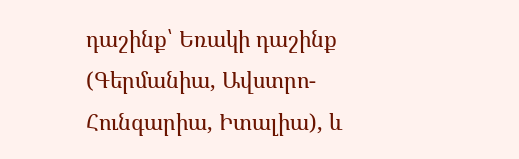դաշինք՝ Եռակի դաշինք (Գերմանիա, Ավստրո-Հունգարիա, Իտալիա), և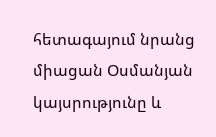հետագայում նրանց միացան Օսմանյան կայսրությունը և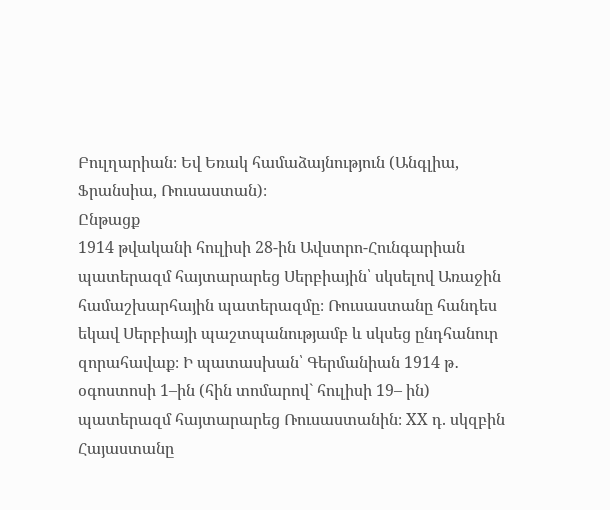Բուլղարիան։ Եվ Եռակ համաձայնություն (Անգլիա, Ֆրանսիա, Ռուսաստան)։
Ընթացք
1914 թվականի հուլիսի 28-ին Ավստրո-Հունգարիան պատերազմ հայտարարեց Սերբիային՝ սկսելով Առաջին համաշխարհային պատերազմը։ Ռուսաստանը հանդես
եկավ Սերբիայի պաշտպանությամբ և սկսեց ընդհանուր զորահավաք։ Ի պատասխան՝ Գերմանիան 1914 թ․ օգոստոսի 1–ին (հին տոմարով` հուլիսի 19– ին) պատերազմ հայտարարեց Ռուսաստանին։ XX դ. սկզբին Հայաստանը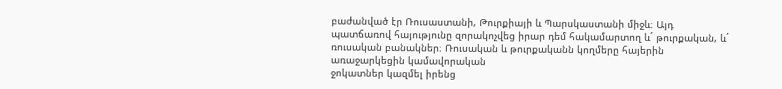բաժանված էր Ռուսաստանի, Թուրքիայի և Պարսկաստանի միջև։ Այդ պատճառով հայությունը զորակոչվեց իրար դեմ հակամարտող և´ թուրքական, և´ ռուսական բանակներ։ Ռուսական և թուրքականն կողմերը հայերին առաջարկեցին կամավորական
ջոկատներ կազմել իրենց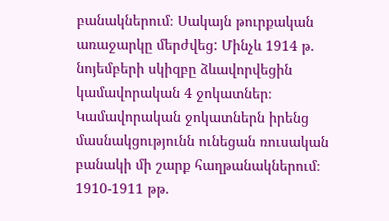բանակներում։ Սակայն թուրքական առաջարկը մերժվեց: Մինչև 1914 թ. նոյեմբերի սկիզբը ձևավորվեցին կամավորական 4 ջոկատներ։ Կամավորական ջոկատներն իրենց մասնակցությունն ունեցան ռուսական բանակի մի շարք հաղթանակներում։
1910-1911 թթ.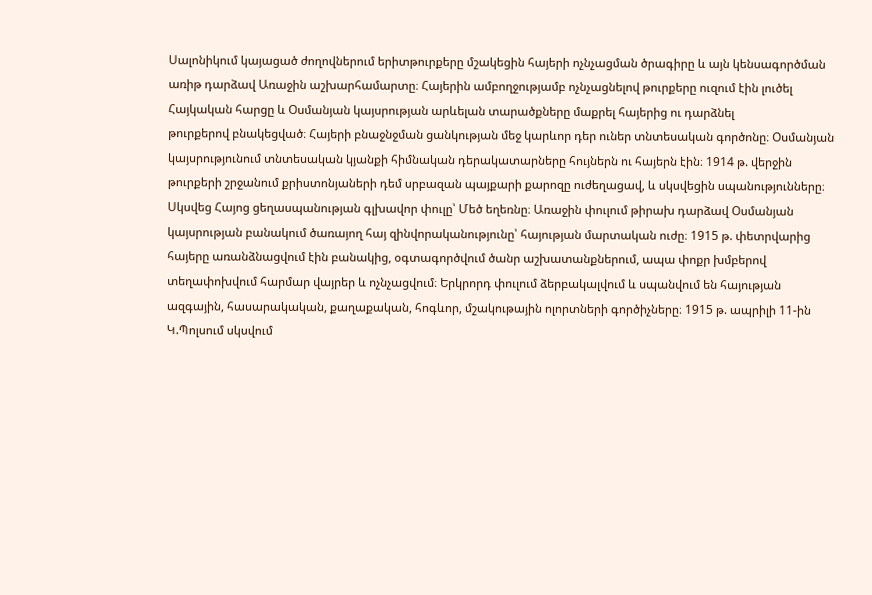Սալոնիկում կայացած ժողովներում երիտթուրքերը մշակեցին հայերի ոչնչացման ծրագիրը և այն կենսագործման առիթ դարձավ Առաջին աշխարհամարտը։ Հայերին ամբողջությամբ ոչնչացնելով թուրքերը ուզում էին լուծել Հայկական հարցը և Օսմանյան կայսրության արևելան տարածքները մաքրել հայերից ու դարձնել
թուրքերով բնակեցված։ Հայերի բնաջնջման ցանկության մեջ կարևոր դեր ուներ տնտեսական գործոնը։ Օսմանյան կայսրությունում տնտեսական կյանքի հիմնական դերակատարները հույներն ու հայերն էին։ 1914 թ. վերջին թուրքերի շրջանում քրիստոնյաների դեմ սրբազան պայքարի քարոզը ուժեղացավ, և սկսվեցին սպանությունները։
Սկսվեց Հայոց ցեղասպանության գլխավոր փուլը՝ Մեծ եղեռնը։ Առաջին փուլում թիրախ դարձավ Օսմանյան կայսրության բանակում ծառայող հայ զինվորականությունը՝ հայության մարտական ուժը։ 1915 թ. փետրվարից հայերը առանձնացվում էին բանակից, օգտագործվում ծանր աշխատանքներում, ապա փոքր խմբերով տեղափոխվում հարմար վայրեր և ոչնչացվում։ Երկրորդ փուլում ձերբակալվում և սպանվում են հայության ազգային, հասարակական, քաղաքական, հոգևոր, մշակութային ոլորտների գործիչները։ 1915 թ. ապրիլի 11-ին Կ.Պոլսում սկսվում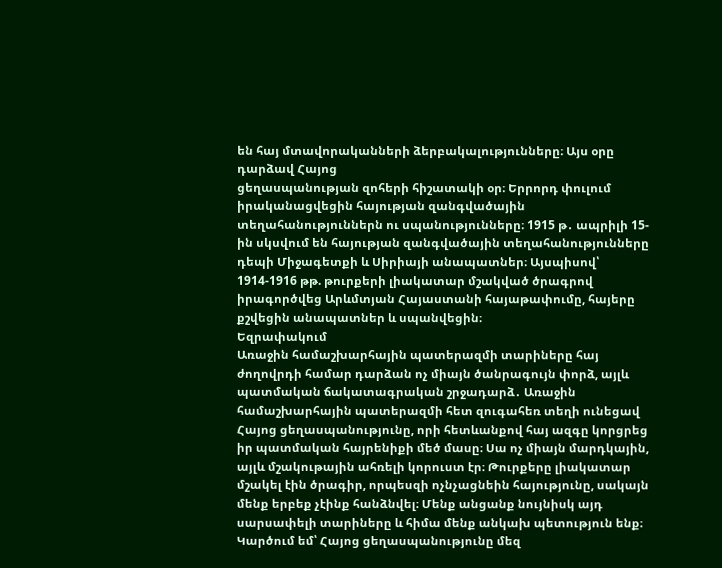են հայ մտավորականների ձերբակալությունները։ Այս օրը դարձավ Հայոց
ցեղասպանության զոհերի հիշատակի օր։ Երրորդ փուլում իրականացվեցին հայության զանգվածային տեղահանություններն ու սպանությունները։ 1915 թ․ ապրիլի 15-ին սկսվում են հայության զանգվածային տեղահանությունները դեպի Միջագետքի և Սիրիայի անապատներ։ Այսպիսով՝ 1914-1916 թթ. թուրքերի լիակատար մշակված ծրագրով իրագործվեց Արևմտյան Հայաստանի հայաթափումը, հայերը քշվեցին անապատներ և սպանվեցին։
Եզրափակում
Առաջին համաշխարհային պատերազմի տարիները հայ ժողովրդի համար դարձան ոչ միայն ծանրագույն փորձ, այլև պատմական ճակատագրական շրջադարձ․ Առաջին համաշխարհային պատերազմի հետ զուգահեռ տեղի ունեցավ Հայոց ցեղասպանությունը, որի հետևանքով հայ ազգը կորցրեց իր պատմական հայրենիքի մեծ մասը։ Սա ոչ միայն մարդկային, այլև մշակութային ահռելի կորուստ էր։ Թուրքերը լիակատար մշակել էին ծրագիր, որպեսզի ոչնչացնեին հայությունը, սակայն մենք երբեք չէինք հանձնվել։ Մենք անցանք նույնիսկ այդ սարսափելի տարիները և հիմա մենք անկախ պետություն ենք։ Կարծում եմ՝ Հայոց ցեղասպանությունը մեզ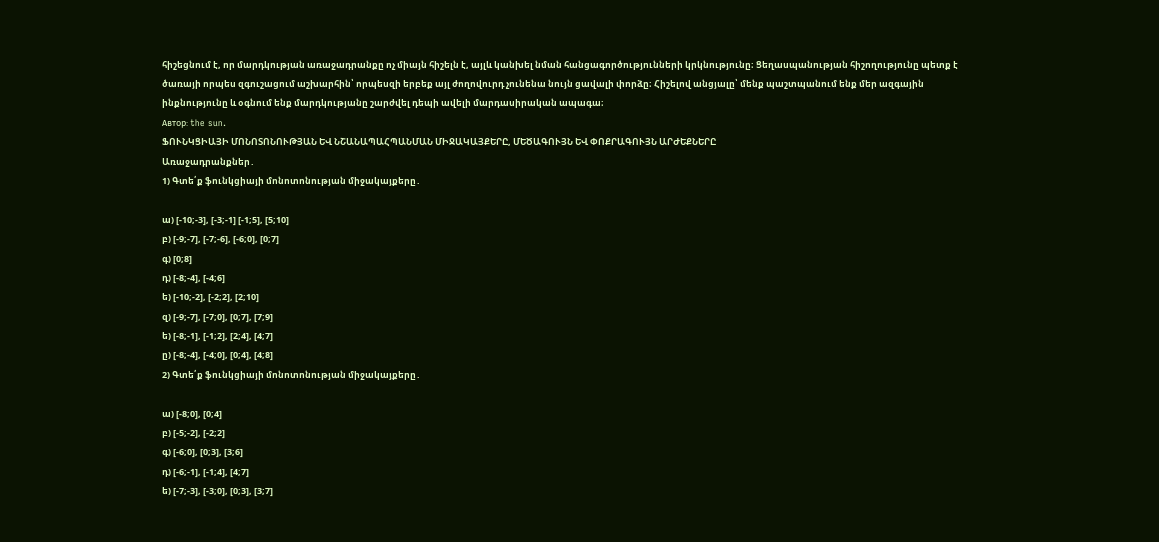հիշեցնում է, որ մարդկության առաջադրանքը ոչ միայն հիշելն է, այլև կանխել նման հանցագործությունների կրկնությունը։ Ցեղասպանության հիշողությունը պետք է ծառայի որպես զգուշացում աշխարհին՝ որպեսզի երբեք այլ ժողովուրդ չունենա նույն ցավալի փորձը։ Հիշելով անցյալը՝ մենք պաշտպանում ենք մեր ազգային ինքնությունը և օգնում ենք մարդկությանը շարժվել դեպի ավելի մարդասիրական ապագա։
Автор: the sun.
ՖՈՒՆԿՑԻԱՅԻ ՄՈՆՈՏՈՆՈՒԹՅԱՆ ԵՎ ՆՇԱՆԱՊԱՀՊԱՆՄԱՆ ՄԻՋԱԿԱՅՔԵՐԸ, ՄԵԾԱԳՈՒՅՆ ԵՎ ՓՈՔՐԱԳՈՒՅՆ ԱՐԺԵՔՆԵՐԸ
Առաջադրանքներ․
1) Գտե՛ք ֆունկցիայի մոնոտոնության միջակայքերը․

ա) [-10;-3], [-3;-1] [-1;5], [5;10]
բ) [-9;-7], [-7;-6], [-6;0], [0;7]
գ) [0;8]
դ) [-8;-4], [-4;6]
ե) [-10;-2], [-2;2], [2;10]
զ) [-9;-7], [-7;0], [0;7], [7;9]
ե) [-8;-1], [-1;2], [2;4], [4;7]
ը) [-8;-4], [-4;0], [0;4], [4;8]
2) Գտե՛ք ֆունկցիայի մոնոտոնության միջակայքերը․

ա) [-8;0], [0;4]
բ) [-5;-2], [-2;2]
գ) [-6;0], [0;3], [3;6]
դ) [-6;-1], [-1;4], [4;7]
ե) [-7;-3], [-3;0], [0;3], [3;7]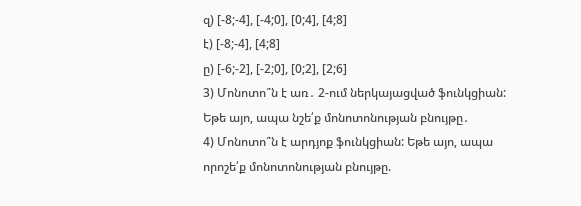զ) [-8;-4], [-4;0], [0;4], [4;8]
է) [-8;-4], [4;8]
ը) [-6;-2], [-2;0], [0;2], [2;6]
3) Մոնոտո՞ն է առ․ 2-ում ներկայացված ֆունկցիան: Եթե այո, ապա նշե՛ք մոնոտոնության բնույթը․
4) Մոնոտո՞ն է արդյոք ֆունկցիան: Եթե այո, ապա որոշե՛ք մոնոտոնության բնույթը.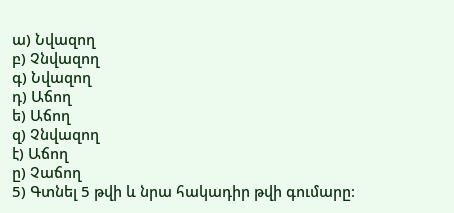ա) Նվազող
բ) Չնվազող
գ) Նվազող
դ) Աճող
ե) Աճող
զ) Չնվազող
է) Աճող
ը) Չաճող
5) Գտնել 5 թվի և նրա հակադիր թվի գումարը։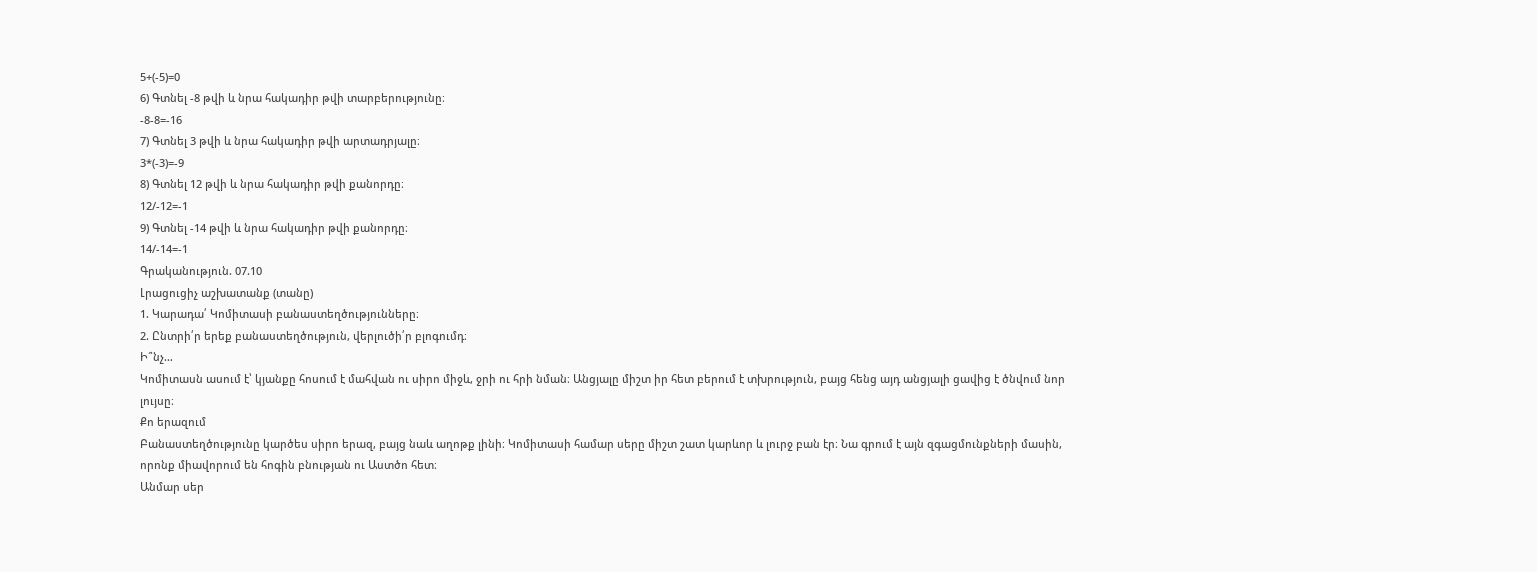5+(-5)=0
6) Գտնել -8 թվի և նրա հակադիր թվի տարբերությունը։
-8-8=-16
7) Գտնել 3 թվի և նրա հակադիր թվի արտադրյալը։
3*(-3)=-9
8) Գտնել 12 թվի և նրա հակադիր թվի քանորդը։
12/-12=-1
9) Գտնել -14 թվի և նրա հակադիր թվի քանորդը։
14/-14=-1
Գրականություն. 07.10
Լրացուցիչ աշխատանք (տանը)
1. Կարադա՛ Կոմիտասի բանաստեղծությունները։
2. Ընտրի՛ր երեք բանաստեղծություն, վերլուծի՛ր բլոգումդ։
Ի՞նչ…
Կոմիտասն ասում է՝ կյանքը հոսում է մահվան ու սիրո միջև, ջրի ու հրի նման։ Անցյալը միշտ իր հետ բերում է տխրություն, բայց հենց այդ անցյալի ցավից է ծնվում նոր լույսը։
Քո երազում
Բանաստեղծությունը կարծես սիրո երազ, բայց նաև աղոթք լինի։ Կոմիտասի համար սերը միշտ շատ կարևոր և լուրջ բան էր։ Նա գրում է այն զգացմունքների մասին, որոնք միավորում են հոգին բնության ու Աստծո հետ։
Անմար սեր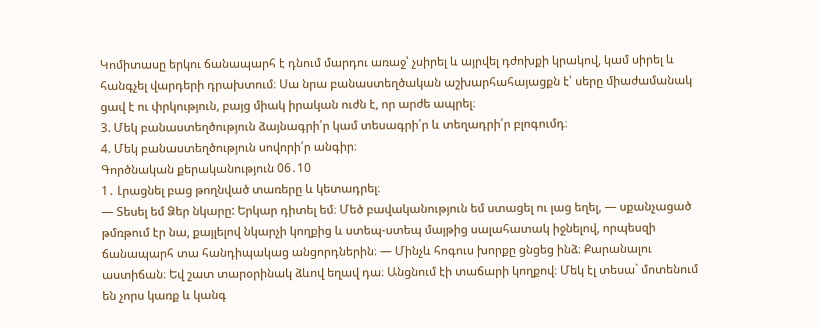Կոմիտասը երկու ճանապարհ է դնում մարդու առաջ՝ չսիրել և այրվել դժոխքի կրակով, կամ սիրել և հանգչել վարդերի դրախտում։ Սա նրա բանաստեղծական աշխարհահայացքն է՝ սերը միաժամանակ ցավ է ու փրկություն, բայց միակ իրական ուժն է, որ արժե ապրել։
3. Մեկ բանաստեղծություն ձայնագրի՛ր կամ տեսագրի՛ր և տեղադրի՛ր բլոգումդ։
4. Մեկ բանաստեղծություն սովորի՛ր անգիր։
Գործնական քերականություն 06․10
1․ Լրացնել բաց թողնված տառերը և կետադրել։
— Տեսել եմ Ձեր նկարը: Երկար դիտել եմ։ Մեծ բավականություն եմ ստացել ու լաց եղել, — սքանչացած թմռթում էր նա, քայլելով նկարչի կողքից և ստեպ-ստեպ մայթից սալահատակ իջնելով, որպեսզի ճանապարհ տա հանդիպակաց անցորդներին։ — Մինչև հոգուս խորքը ցնցեց ինձ։ Քարանալու աստիճան։ Եվ շատ տարօրինակ ձևով եղավ դա։ Անցնում էի տաճարի կողքով։ Մեկ էլ տեսա` մոտենում են չորս կառք և կանգ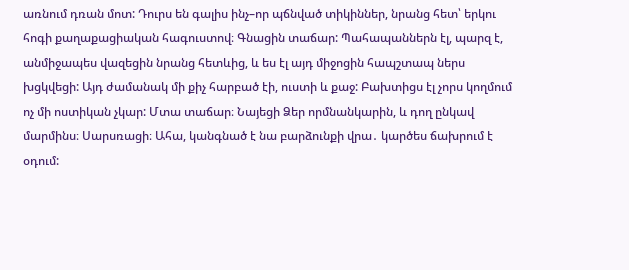առնում դռան մոտ: Դուրս են գալիս ինչ–որ պճնված տիկիններ, նրանց հետ՝ երկու հոգի քաղաքացիական հագուստով։ Գնացին տաճար: Պահապաններն էլ, պարզ է, անմիջապես վազեցին նրանց հետևից, և ես էլ այդ միջոցին հապշտապ ներս խցկվեցի: Այդ ժամանակ մի քիչ հարբած էի, ուստի և քաջ: Բախտիցս էլ չորս կողմում ոչ մի ոստիկան չկար: Մտա տաճար։ Նայեցի Ձեր որմնանկարին, և դող ընկավ մարմինս։ Սարսռացի։ Ահա, կանգնած է նա բարձունքի վրա․ կարծես ճախրում է օդում: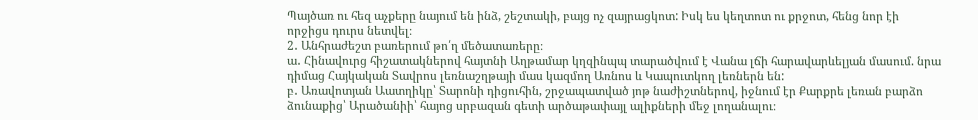Պայծառ ու հեզ աչքերը նայում են ինձ, շեշտակի, բայց ոչ զայրացկոտ: Իսկ ես կեղտոտ ու քրջոտ, հենց նոր էի որջիցս դուրս նետվել։
2․ Անհրաժեշտ բառերում թո՛ղ մեծատառերը։
ա․ Հինավուրց հիշատակներով հայտնի Աղթամար կղզինպպ տարածվում է Վանա լճի հարավարևելյան մասում. նրա դիմաց Հայկական Տավրոս լեռնաշղթայի մաս կազմող Առնոս և Կապուտկող լեռներն են:
բ․ Առավոտյան Աատղիկը՝ Տարոնի դիցուհին, շրջապատված յոթ նաժիշտներով, իջնում էր Քարքրե լեռան բարձո ձունաքից՝ Արածանիի՝ հայոց սրբազան գետի արծաթափայլ ալիքների մեջ լողանալու։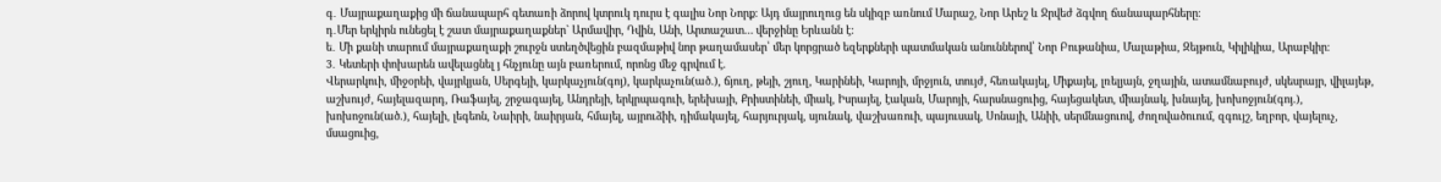գ․ Մայրաքաղաքից մի ճանապարհ գետառի ձորով կտրուկ դուրս է գալիս Նոր Նորք։ Այդ մայրուղուց են սկիզբ առնում Մարաշ, Նոր Արեշ և Ջրվեժ ձգվող ճանապարհները։
դ․Մեր երկիրն ունեցել է շատ մայրաքաղաքներ` Արմավիր, Դվին, Անի, Արտաշատ… վերջինը Երևանն է:
ե․ Մի քանի տարում մայրաքաղաքի շուրջն ստեղծվեցին բազմաթիվ նոր թաղամասեր՝ մեր կորցրած եզերքների պատմական անուններով՝ Նոր Բութանիա, Մալաթիա, Զեյթուն, Կիլիկիա, Արաբկիր։
3․ Կետերի փոխարեն ավելացնել յ հնչյունը այն բառերում, որոնց մեջ գրվում է.
Վերարկուի, միջօրեի, վայրկյան, Սերգեյի, կարկաչյուն(գոյ), կարկաչուն(ած.), ճյուղ, թեյի, շյուղ, Կարինեի, Կարոյի, մրջյուն, տույժ, հեռակայել, Միքայել, լռելյայն, ջղային, ատամնաբույժ, սկեսրայր, վիլայեթ, աշխույժ, հայելազարդ, Ռաֆայել, շրջագայել, Անդրեյի, երկրպագուի, երեխայի, Քրիստինեի, միակ, Իսրայել, էական, Մարոյի, հարսնացուից, հայեցակետ, միայնակ, խնայել, խոխոջյուն(գոյ.), խոխոջուն(ած.), հայելի, լեգեոն, Նաիրի, նաիրյան, հմայել, այրուձիի, դիմակայել, հարյուրյակ, սյունակ, վաշխառուի, պայուսակ, Սոնայի, Անիի, սերմնացուով, ժողովածուում, զգույշ, եղբոր, վայելուչ, մսացուից,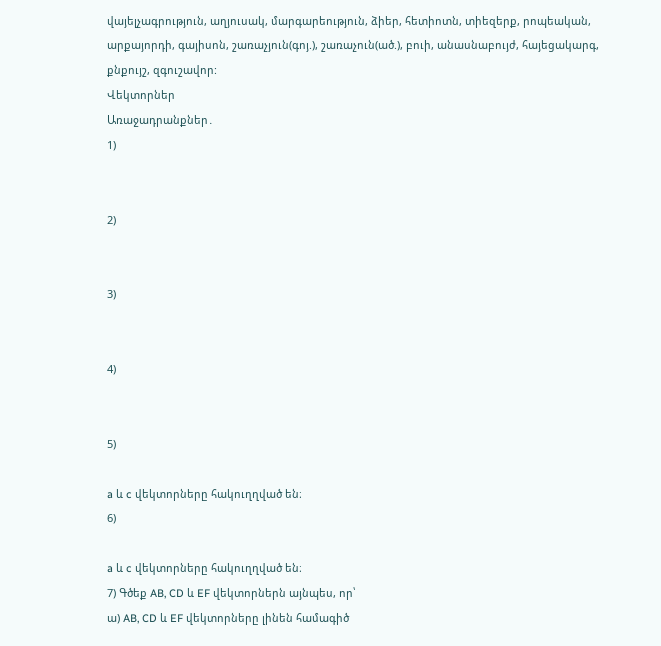վայելչագրություն, աղյուսակ, մարգարեություն, ձիեր, հետիոտն, տիեզերք, րոպեական, արքայորդի, գայիսոն, շառաչյուն(գոյ.), շառաչուն(ած.), բուի, անասնաբույժ, հայեցակարգ, քնքույշ, զգուշավոր:
Վեկտորներ
Առաջադրանքներ․
1)


2)


3)


4)


5)

a և c վեկտորները հակուղղված են։
6)

a և c վեկտորները հակուղղված են։
7) Գծեք AB, CD և EF վեկտորներն այնպես, որ՝
ա) AB, CD և EF վեկտորները լինեն համագիծ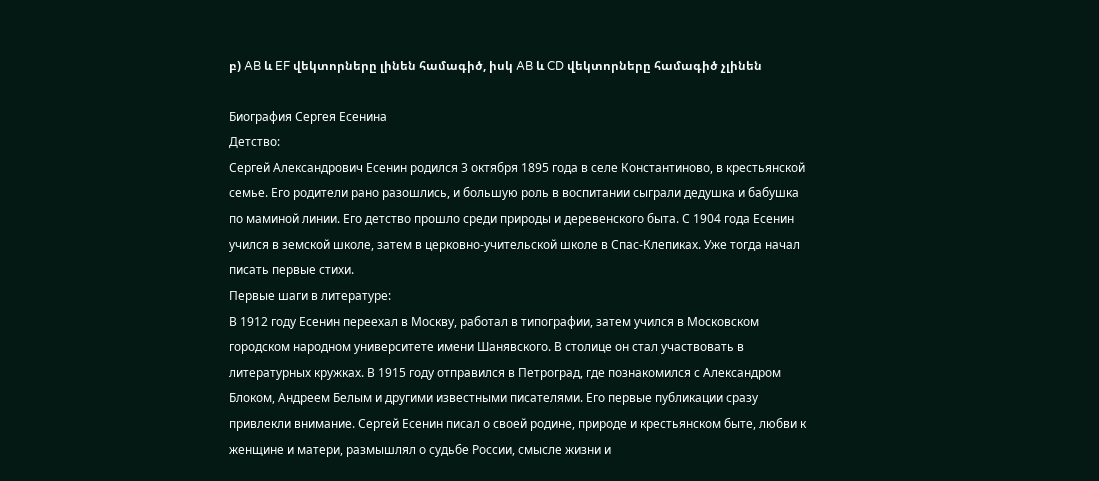բ) AB և EF վեկտորները լինեն համագիծ, իսկ AB և CD վեկտորները համագիծ չլինեն

Биография Сергея Есенина
Детство:
Сергей Александрович Есенин родился 3 октября 1895 года в селе Константиново, в крестьянской семье. Его родители рано разошлись, и большую роль в воспитании сыграли дедушка и бабушка по маминой линии. Его детство прошло среди природы и деревенского быта. С 1904 года Есенин учился в земской школе, затем в церковно-учительской школе в Спас-Клепиках. Уже тогда начал писать первые стихи.
Первые шаги в литературе:
В 1912 году Есенин переехал в Москву, работал в типографии, затем учился в Московском городском народном университете имени Шанявского. В столице он стал участвовать в литературных кружках. В 1915 году отправился в Петроград, где познакомился с Александром Блоком, Андреем Белым и другими известными писателями. Его первые публикации сразу привлекли внимание. Сергей Есенин писал о своей родине, природе и крестьянском быте, любви к женщине и матери, размышлял о судьбе России, смысле жизни и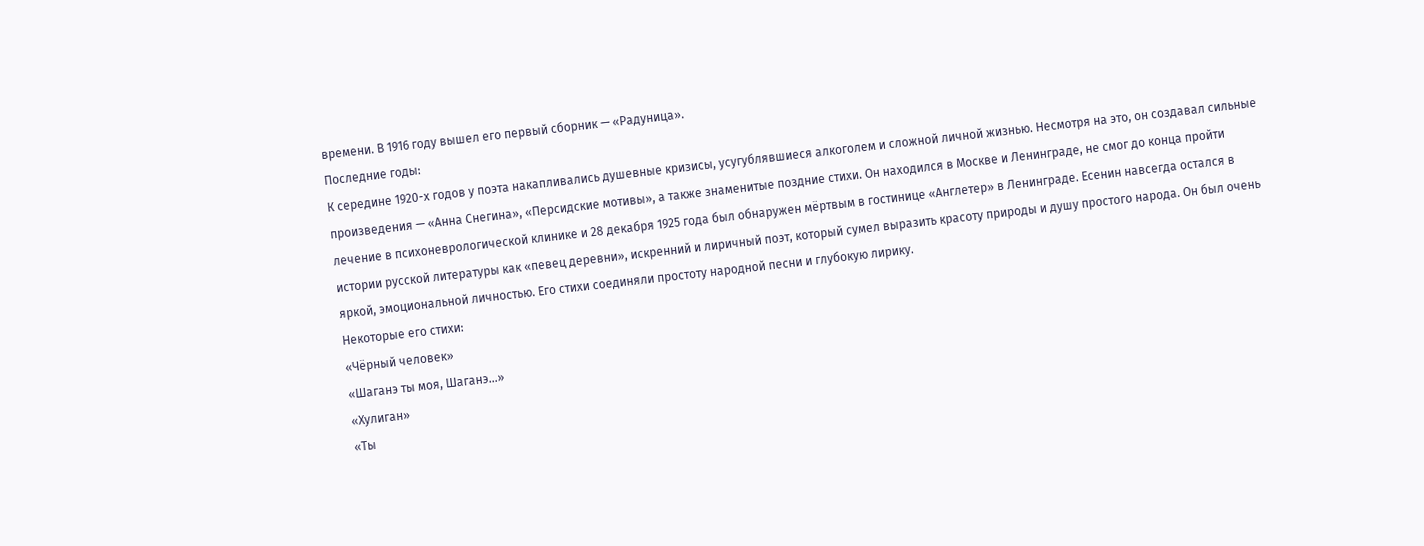времени. В 1916 году вышел его первый сборник — «Радуница».
Последние годы:
К середине 1920-х годов у поэта накапливались душевные кризисы, усугублявшиеся алкоголем и сложной личной жизнью. Несмотря на это, он создавал сильные произведения — «Анна Снегина», «Персидские мотивы», а также знаменитые поздние стихи. Он находился в Москве и Ленинграде, не смог до конца пройти лечение в психоневрологической клинике и 28 декабря 1925 года был обнаружен мёртвым в гостинице «Англетер» в Ленинграде. Есенин навсегда остался в истории русской литературы как «певец деревни», искренний и лиричный поэт, который сумел выразить красоту природы и душу простого народа. Он был очень яркой, эмоциональной личностью. Его стихи соединяли простоту народной песни и глубокую лирику.
Некоторые его стихи:
«Чёрный человек»
«Шаганэ ты моя, Шаганэ…»
«Хулиган»
«Ты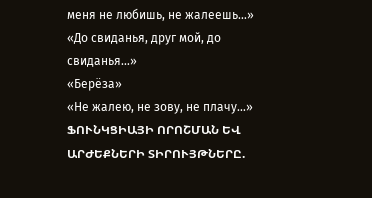меня не любишь, не жалеешь…»
«До свиданья, друг мой, до свиданья…»
«Берёза»
«Не жалею, не зову, не плачу…»
ՖՈՒՆԿՑԻԱՅԻ ՈՐՈՇՄԱՆ ԵՎ ԱՐԺԵՔՆԵՐԻ ՏԻՐՈՒՅԹՆԵՐԸ.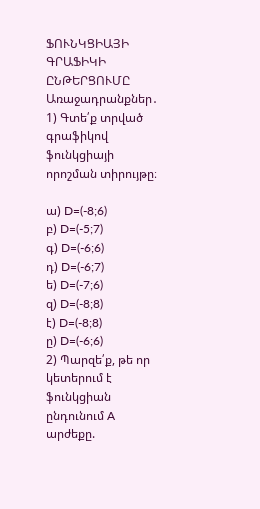ՖՈՒՆԿՑԻԱՅԻ ԳՐԱՖԻԿԻ ԸՆԹԵՐՑՈՒՄԸ
Առաջադրանքներ․
1) Գտե՛ք տրված գրաֆիկով ֆունկցիայի որոշման տիրույթը։

ա) D=(-8;6)
բ) D=(-5;7)
գ) D=(-6;6)
դ) D=(-6;7)
ե) D=(-7;6)
զ) D=(-8;8)
է) D=(-8;8)
ը) D=(-6;6)
2) Պարզե՛ք, թե որ կետերում է ֆունկցիան ընդունում A արժեքը.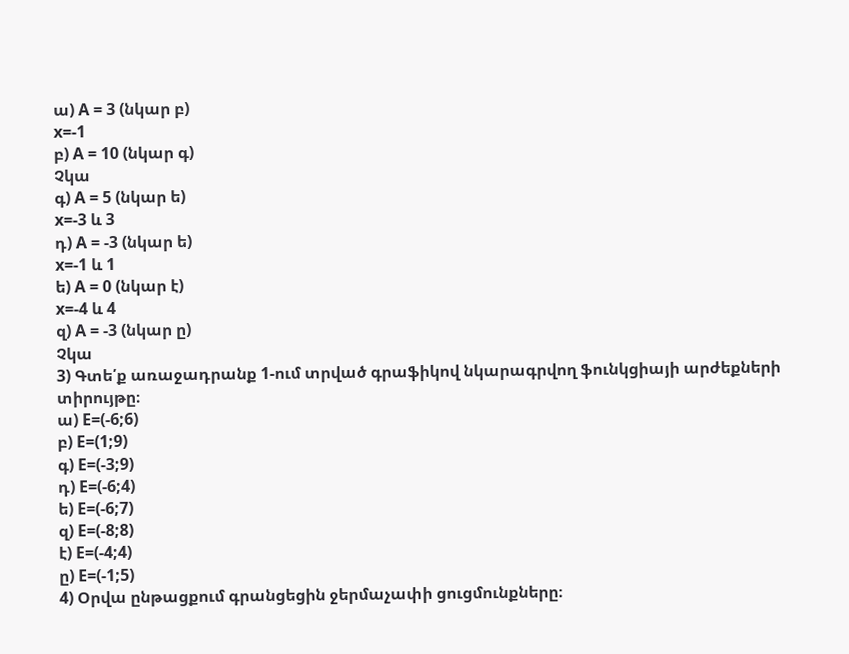ա) A = 3 (նկար բ)
x=-1
բ) A = 10 (նկար գ)
Չկա
գ) A = 5 (նկար ե)
x=-3 և 3
դ) A = -3 (նկար ե)
x=-1 և 1
ե) A = 0 (նկար է)
x=-4 և 4
զ) A = -3 (նկար ը)
Չկա
3) Գտե՛ք առաջադրանք 1-ում տրված գրաֆիկով նկարագրվող ֆունկցիայի արժեքների տիրույթը։
ա) E=(-6;6)
բ) E=(1;9)
գ) E=(-3;9)
դ) E=(-6;4)
ե) E=(-6;7)
զ) E=(-8;8)
է) E=(-4;4)
ը) E=(-1;5)
4) Օրվա ընթացքում գրանցեցին ջերմաչափի ցուցմունքները։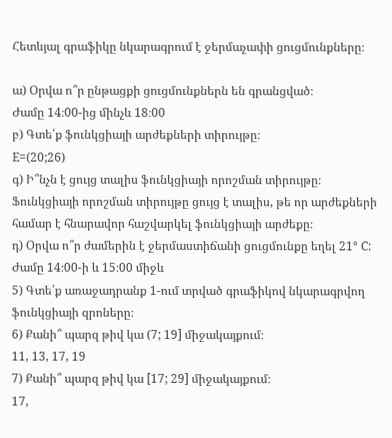Հետևյալ գրաֆիկը նկարագրում է ջերմաչափի ցուցմունքները։

ա) Օրվա ո՞ր ընթացքի ցուցմունքներն են գրանցված։
Ժամը 14։00-ից մինչև 18։00
բ) Գտե՛ք ֆունկցիայի արժեքների տիրույթը։
E=(20;26)
գ) Ի՞նչն է ցույց տալիս ֆունկցիայի որոշման տիրույթը։
Ֆունկցիայի որոշման տիրույթը ցույց է տալիս, թե որ արժեքների համար է հնարավոր հաշվարկել ֆունկցիայի արժեքը։
դ) Օրվա ո՞ր ժամերին է ջերմաստիճանի ցուցմունքը եղել 21° C:
Ժամը 14։00-ի և 15։00 միջև
5) Գտե՛ք առաջադրանք 1-ում տրված գրաֆիկով նկարագրվող ֆունկցիայի զրոները։
6) Քանի՞ պարզ թիվ կա (7; 19] միջակայքում։
11, 13, 17, 19
7) Քանի՞ պարզ թիվ կա [17; 29] միջակայքում։
17,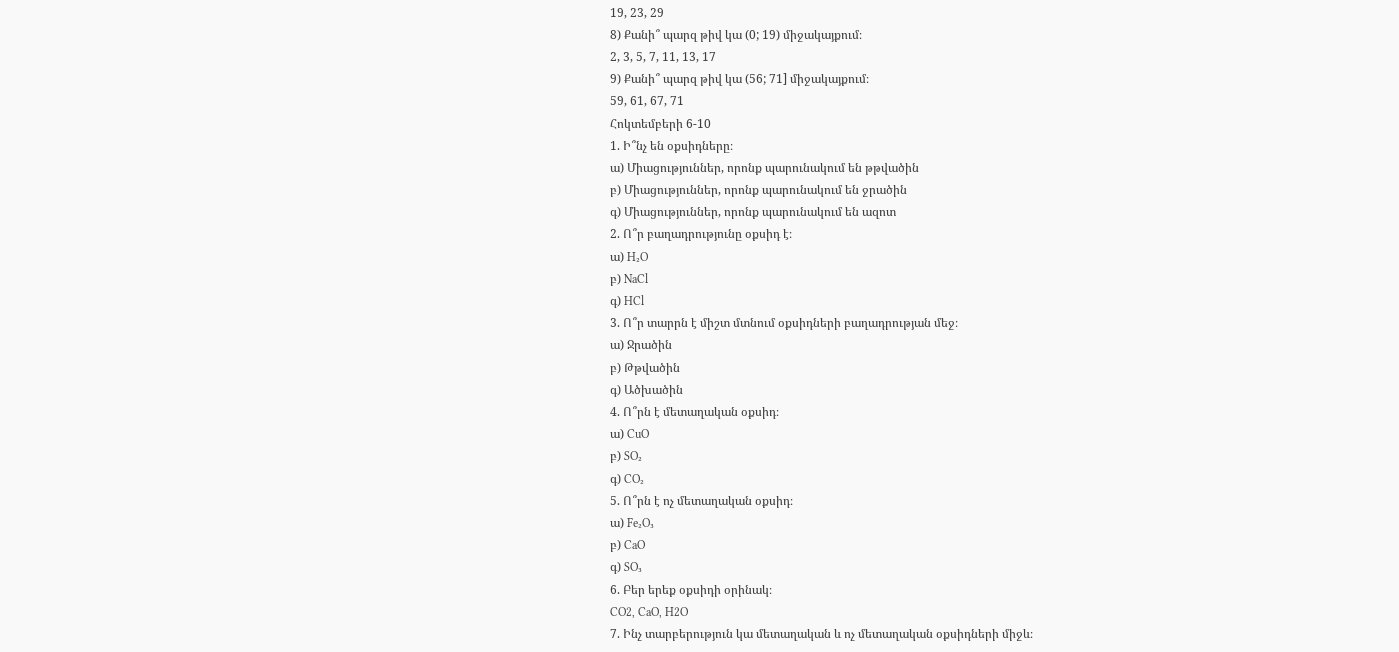19, 23, 29
8) Քանի՞ պարզ թիվ կա (0; 19) միջակայքում։
2, 3, 5, 7, 11, 13, 17
9) Քանի՞ պարզ թիվ կա (56; 71] միջակայքում։
59, 61, 67, 71
Հոկտեմբերի 6-10
1. Ի՞նչ են օքսիդները։
ա) Միացություններ, որոնք պարունակում են թթվածին
բ) Միացություններ, որոնք պարունակում են ջրածին
գ) Միացություններ, որոնք պարունակում են ազոտ
2. Ո՞ր բաղադրությունը օքսիդ է։
ա) H₂O
բ) NaCl
գ) HCl
3. Ո՞ր տարրն է միշտ մտնում օքսիդների բաղադրության մեջ։
ա) Ջրածին
բ) Թթվածին
գ) Ածխածին
4. Ո՞րն է մետաղական օքսիդ։
ա) CuO
բ) SO₂
գ) CO₂
5. Ո՞րն է ոչ մետաղական օքսիդ։
ա) Fe₂O₃
բ) CaO
գ) SO₃
6. Բեր երեք օքսիդի օրինակ։
CO2, CaO, H2O
7. Ինչ տարբերություն կա մետաղական և ոչ մետաղական օքսիդների միջև։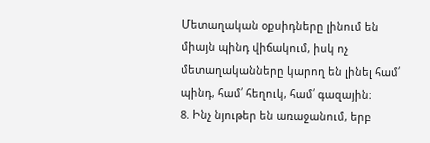Մետաղական օքսիդները լինում են միայն պինդ վիճակում, իսկ ոչ մետաղականները կարող են լինել համ՛ պինդ, համ՛ հեղուկ, համ՛ գազային։
8. Ինչ նյութեր են առաջանում, երբ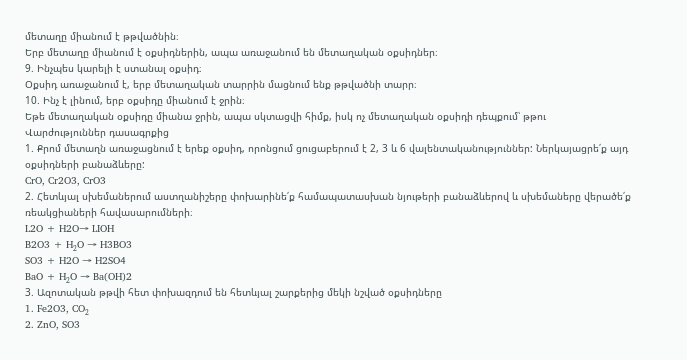մետաղը միանում է թթվածնին։
Երբ մետաղը միանում է օքսիդներին, ապա առաջանում են մետաղական օքսիդներ։
9. Ինչպես կարելի է ստանալ օքսիդ։
Օքսիդ առաջանում է, երբ մետաղական տարրին մացնում ենք թթվածնի տարր։
10. Ինչ է լինում, երբ օքսիդը միանում է ջրին։
Եթե մետաղական օքսիդը միանա ջրին, ապա սկտացվի հիմք, իսկ ոչ մետաղական օքսիդի դեպքում՝ թթու
Վարժություններ դասագրքից
1. Քրոմ մետաղն առաջացնում է երեք օքսիդ, որոնցում ցուցաբերում է 2, 3 և 6 վալենտականություններ: Ներկայացրե՛ք այդ օքսիդների բանաձևերը:
CrO, Cr2O3, CrO3
2. Հետևյալ սխեմաներում աստղանիշերը փոխարինե՛ք համապատասխան նյութերի բանաձևերով և սխեմաները վերածե՛ք ռեակցիաների հավասարումների։
L2O + H2O→ LIOH
B2O3 + H₂O → H3BO3
SO3 + H2O → H2SO4
BaO + H₂O → Ba(OH)2
3. Ազոտական թթվի հետ փոխազդում են հետևյալ շարքերից մեկի նշված օքսիդները
1. Fe2O3, CO₂
2. ZnO, SO3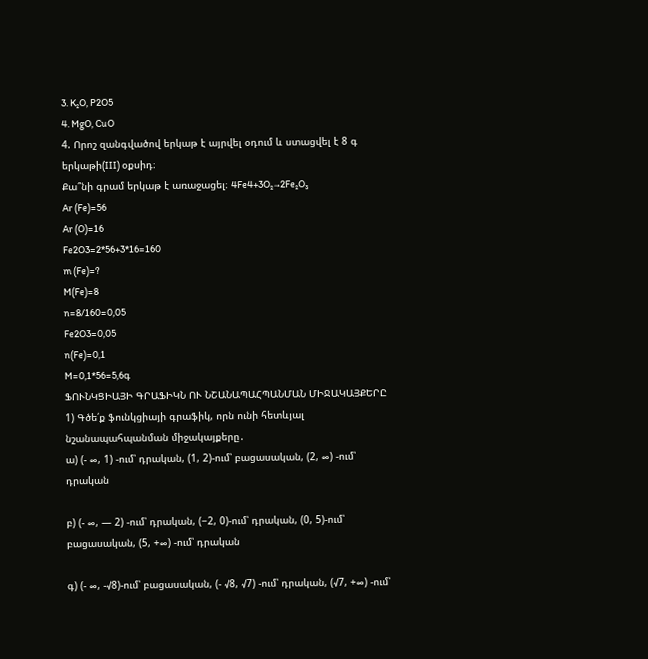3. K₂O, P2O5
4. MgO, CuO
4. Որոշ զանգվածով երկաթ է այրվել օդում և ստացվել է 8 գ երկաթի(III) օքսիդ։
Քա՞նի գրամ երկաթ է առաջացել։ 4Fe4+3O₂→2Fe₂O₃
Ar (Fe)=56
Ar (O)=16
Fe2O3=2*56+3*16=160
m (Fe)=?
M(Fe)=8
n=8/160=0,05
Fe2O3=0,05
n(Fe)=0,1
M=0,1*56=5,6գ
ՖՈՒՆԿՑԻԱՅԻ ԳՐԱՖԻԿՆ ՈՒ ՆՇԱՆԱՊԱՀՊԱՆՄԱՆ ՄԻՋԱԿԱՅՔԵՐԸ
1) Գծե՛ք ֆունկցիայի գրաֆիկ, որն ունի հետևյալ նշանապահպանման միջակայքերը․
ա) (- ∞, 1) -ում՝ դրական, (1, 2)-ում՝ բացասական, (2, ∞) -ում՝ դրական

բ) (- ∞, — 2) -ում՝ դրական, (−2, 0)-ում՝ դրական, (0, 5)-ում՝ բացասական, (5, +∞) -ում՝ դրական

գ) (- ∞, -√8)-ում՝ բացասական, (- √8, √7) -ում՝ դրական, (√7, +∞) -ում՝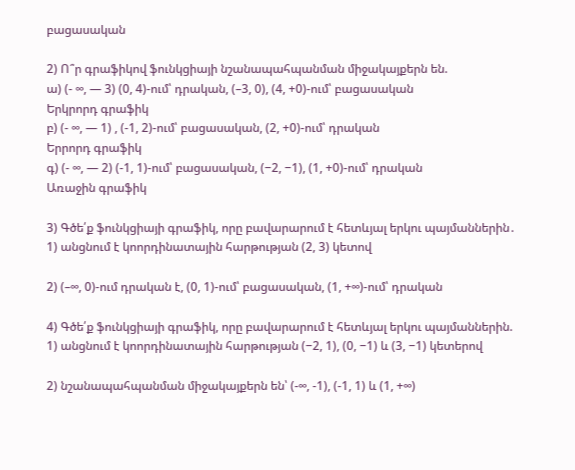բացասական

2) Ո՞ր գրաֆիկով ֆունկցիայի նշանապահպանման միջակայքերն են.
ա) (- ∞, — 3) (0, 4)-ում՝ դրական, (–3, 0), (4, +0)-ում՝ բացասական
Երկրորդ գրաֆիկ
բ) (- ∞, — 1) , (-1, 2)-ում՝ բացասական, (2, +0)-ում՝ դրական
Երրորդ գրաֆիկ
գ) (- ∞, — 2) (-1, 1)-ում՝ բացասական, (−2, −1), (1, +0)-ում՝ դրական
Առաջին գրաֆիկ

3) Գծե՛ք ֆունկցիայի գրաֆիկ, որը բավարարում է հետևյալ երկու պայմաններին․
1) անցնում է կոորդինատային հարթության (2, 3) կետով

2) (–∞, 0)-ում դրական է, (0, 1)-ում՝ բացասական, (1, +∞)-ում՝ դրական

4) Գծե՛ք ֆունկցիայի գրաֆիկ, որը բավարարում է հետևյալ երկու պայմաններին.
1) անցնում է կոորդինատային հարթության (−2, 1), (0, −1) և (3, −1) կետերով

2) նշանապահպանման միջակայքերն են՝ (-∞, -1), (-1, 1) և (1, +∞)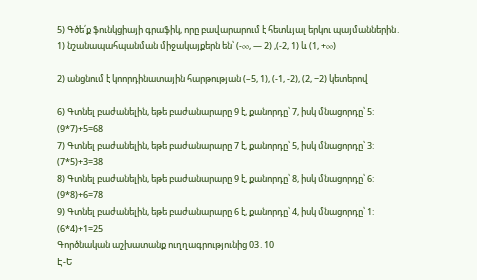5) Գծե՛ք ֆունկցիայի գրաֆիկ, որը բավարարում է հետևյալ երկու պայմաններին․
1) նշանապահպանման միջակայքերն են՝ (-∞, — 2) ,(-2, 1) և (1, +∞)

2) անցնում է կոորդինատային հարթության (–5, 1), (-1, -2), (2, −2) կետերով

6) Գտնել բաժանելին, եթե բաժանարարը 9 է, քանորդը՝ 7, իսկ մնացորդը՝ 5:
(9*7)+5=68
7) Գտնել բաժանելին, եթե բաժանարարը 7 է, քանորդը՝ 5, իսկ մնացորդը՝ 3:
(7*5)+3=38
8) Գտնել բաժանելին, եթե բաժանարարը 9 է, քանորդը՝ 8, իսկ մնացորդը՝ 6:
(9*8)+6=78
9) Գտնել բաժանելին, եթե բաժանարարը 6 է, քանորդը՝ 4, իսկ մնացորդը՝ 1:
(6*4)+1=25
Գործնական աշխատանք ուղղագրությունից 03․10
Է-Ե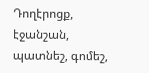Դողէրոցք, էջանշան, պատնեշ, գոմեշ,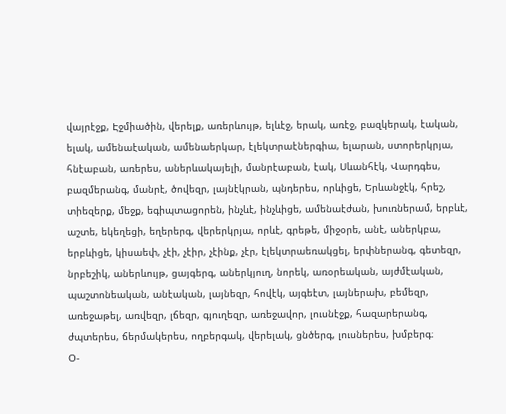վայրէջք, Էջմիածին, վերելք, առերևույթ, ելևէջ, երակ, առէջ, բազկերակ, էական, ելակ, ամենաէական, ամենաերկար, էլեկտրաէներգիա, ելարան, ստորերկրյա, հնէաբան, առերես, աներևակայելի, մանրէաբան, էակ, Սևանհէկ, Վարդգես, բազմերանգ, մանրէ, ծովեզր, լայնէկրան, պնդերես, որևիցե, Երևանջէկ, հրեշ, տիեզերք, մեջք, եգիպտացորեն, ինչևէ, ինչևիցե, ամենաէժան, խուռներամ, երբևէ, աշտե, եկեղեցի, եղերերգ, վերերկրյա, որևէ, գրեթե, միջօրե, անէ, աներկբա, երբևիցե, կիսաեփ, չէի, չէիր, չէինք, չէր, էլեկտրաեռակցել, երփներանգ, գետեզր, նրբեշիկ, աներևույթ, ցայգերգ, աներկյուղ, նորեկ, առօրեական, այժմէական, պաշտոնեական, անէական, լայնեզր, հովէկ, այգեէտ, լայներախ, բեմեզր, առեջաթել, առվեզր, լճեզր, գյուղեզր, առեջավոր, լուսնէջք, հազարերանգ, ժպտերես, ճերմակերես, ողբերգակ, վերելակ, ցնծերգ, լուսներես, խմբերգ։
Օ-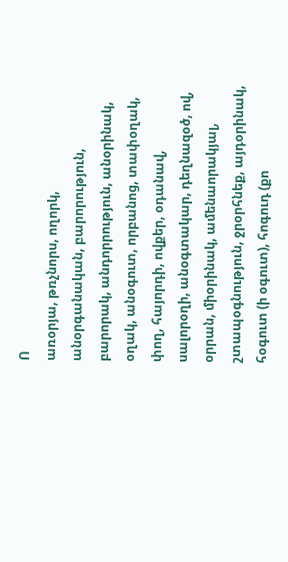Ո
առօրյա, թռչնորս, ողորկ, անօրգանական, բարորություն, բարորակ, անդորրություն, անօրինակ, օղակ, անօգուտ, որբանոց, տափօղակ, փող, հայորդի, ովքեր, օդանավ, սալորօղի, անօգտակար, դեղնազօծ, ով, օրրան, միօրինակ, ամենաորակյալ, շտապօգնություն, ջրօրհնեք, այդօրինակ, հօգուտ (ի օգուտ), հոգուդ (քո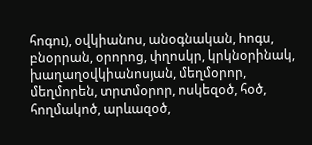հոգու), օվկիանոս, անօգնական, hոգս, բնօրրան, օրորոց, փղոսկր, կրկնօրինակ, խաղաղօվկիանոսյան, մեղմօրոր, մեղմորեն, տրտմօրոր, ոսկեզօծ, հօծ, հողմակոծ, արևազօծ,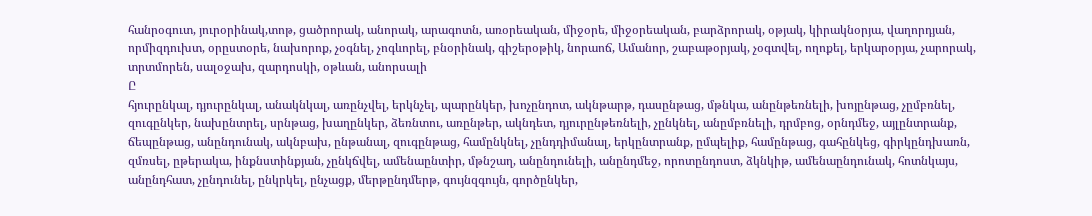հանրօգուտ, յուրօրինակ,տոթ, ցածրորակ, անորակ, արագոտն, առօրեական, միջօրե, միջօրեական, բարձրորակ, օթյակ, կիրակնօրյա, վաղորդյան, որմիզդուխտ, օրըստօրե, նախորոք, չօգնել, չոգևորել, բնօրինակ, գիշերօթիկ, նորաոճ, Ամանոր, շաբաթօրյակ, չօգտվել, ողոքել, երկարօրյա, չարորակ, տրտմորեն, սալօջախ, զարդոսկի, օթևան, անորսալի
Ը
հյուրընկալ, դյուրընկալ, անակնկալ, առընչվել, երկնչել, պարընկեր, խոչընդոտ, ակնթարթ, դասընթաց, մթնկա, անընթեռնելի, խոյընթաց, չըմբռնել, զուգընկեր, նախընտրել, սրնթաց, խաղընկեր, ձեռնտու, առընթեր, ակնդետ, դյուրընթեռնելի, չընկնել, անըմբռնելի, դրմբոց, օրնդմեջ, այլընտրանք, ճեպընթաց, անընդունակ, ակնբախ, ընթանալ, զուգընթաց, համընկնել, չընդդիմանալ, երկընտրանք, ըմպելիք, համընթաց, գահընկեց, գիրկընդխառն, զմռսել, ըթերակա, ինքնստինքյան, չընկճվել, ամենաընտիր, մթնշաղ, անընդունելի, անընդմեջ, որոտընդոստ, ձկնկիթ, ամենաընդունակ, հոտնկայս, անընդհատ, չընդունել, ընկրկել, ընչացք, մերթընդմերթ, գույնզգույն, գործընկեր,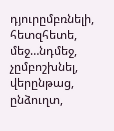դյուրըմբռնելի, հետզհետե, մեջ…նդմեջ, չըմբոշխնել, վերընթաց, ընձուղտ,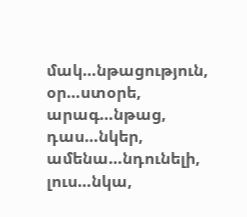մակ…նթացություն, օր…ստօրե, արագ…նթաց, դաս…նկեր, ամենա…նդունելի, լուս…նկա,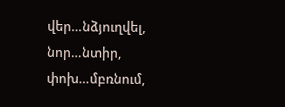վեր…նձյուղվել, նոր…նտիր, փոխ…մբռնում,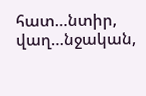հատ…նտիր, վաղ…նջական,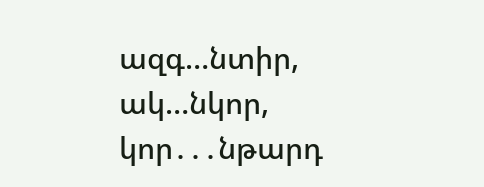ազգ…նտիր, ակ…նկոր, կոր․․․նթարդ